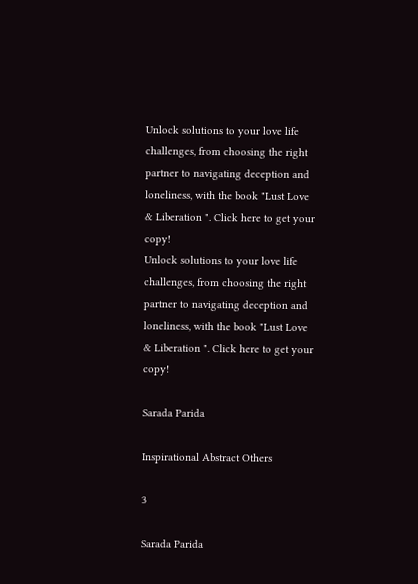Unlock solutions to your love life challenges, from choosing the right partner to navigating deception and loneliness, with the book "Lust Love & Liberation ". Click here to get your copy!
Unlock solutions to your love life challenges, from choosing the right partner to navigating deception and loneliness, with the book "Lust Love & Liberation ". Click here to get your copy!

Sarada Parida

Inspirational Abstract Others

3

Sarada Parida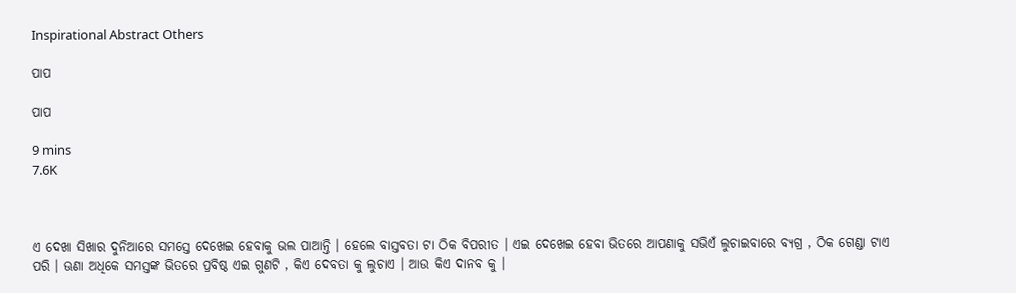Inspirational Abstract Others

ପାପ

ପାପ

9 mins
7.6K



ଏ ଦେଖା ସିଖାର ଦୁନିଆରେ ସମସ୍ତେ ଦେଖେଇ ହେବାକୁ ଭଲ ପାଆନ୍ତି । ହେଲେ ବାସ୍ତବତା ଟା ଠିକ ବିପରୀତ । ଏଇ ଦେଖେଇ ହେବା ଭିତରେ ଆପଣାକୁ ସଭିଏଁ ଲୁଚାଇବାରେ ବ୍ୟଗ୍ର , ଠିକ ଗେଣ୍ଡା ଟାଏ ପରି । ଊଣା ଅଧିକେ ସମସ୍ତଙ୍କ ଭିତରେ ପ୍ରବିଷ୍ଠ ଏଇ ଗୁଣଟି , କିଏ ଦେବତା କୁ ଲୁଚାଏ । ଆଉ କିଏ ଦାନବ କୁ ।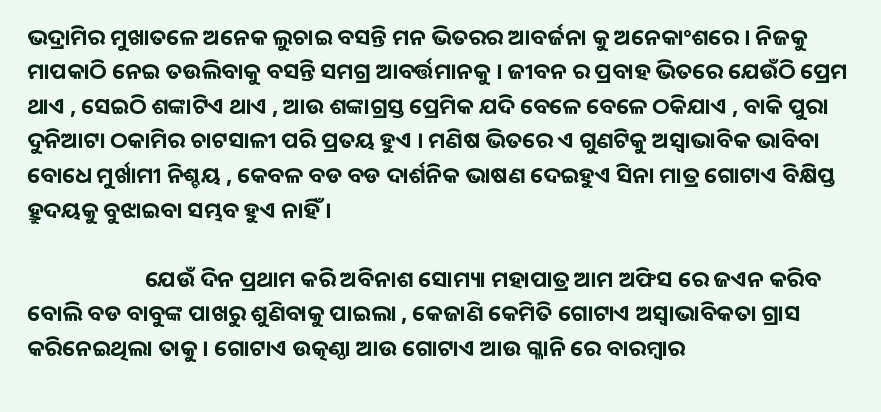ଭଦ୍ରାମିର ମୁଖାତଳେ ଅନେକ ଲୁଚାଇ ବସନ୍ତି ମନ ଭିତରର ଆବର୍ଜନା କୁ ଅନେକାଂଶରେ । ନିଜକୁ ମାପକାଠି ନେଇ ତଉଲିବାକୁ ବସନ୍ତି ସମଗ୍ର ଆବର୍ତ୍ତମାନକୁ । ଜୀବନ ର ପ୍ରବାହ ଭିତରେ ଯେଉଁଠି ପ୍ରେମ ଥାଏ , ସେଇଠି ଶଙ୍କାଟିଏ ଥାଏ , ଆଉ ଶଙ୍କାଗ୍ରସ୍ତ ପ୍ରେମିକ ଯଦି ବେଳେ ବେଳେ ଠକିଯାଏ , ବାକି ପୁରା ଦୁନିଆଟା ଠକାମିର ଚାଟସାଳୀ ପରି ପ୍ରତୟ ହୁଏ । ମଣିଷ ଭିତରେ ଏ ଗୁଣଟିକୁ ଅସ୍ଵାଭାବିକ ଭାବିବା ବୋଧେ ମୁର୍ଖାମୀ ନିଶ୍ଚୟ , କେବଳ ବଡ ବଡ ଦାର୍ଶନିକ ଭାଷଣ ଦେଇହୁଏ ସିନା ମାତ୍ର ଗୋଟାଏ ବିକ୍ଷିପ୍ତ ହ୍ରୁଦୟକୁ ବୁଝାଇବା ସମ୍ଭବ ହୁଏ ନାହିଁ ।

                       ଯେଉଁ ଦିନ ପ୍ରଥାମ କରି ଅବିନାଶ ସୋମ୍ୟା ମହାପାତ୍ର ଆମ ଅଫିସ ରେ ଜଏନ କରିବ ବୋଲି ବଡ ବାବୁଙ୍କ ପାଖରୁ ଶୁଣିବାକୁ ପାଇଲା , କେଜାଣି କେମିତି ଗୋଟାଏ ଅସ୍ବାଭାବିକତା ଗ୍ରାସ କରିନେଇଥିଲା ତାକୁ । ଗୋଟାଏ ଉତ୍କଣ୍ଠା ଆଉ ଗୋଟାଏ ଆଉ ଗ୍ଳାନି ରେ ବାରମ୍ବାର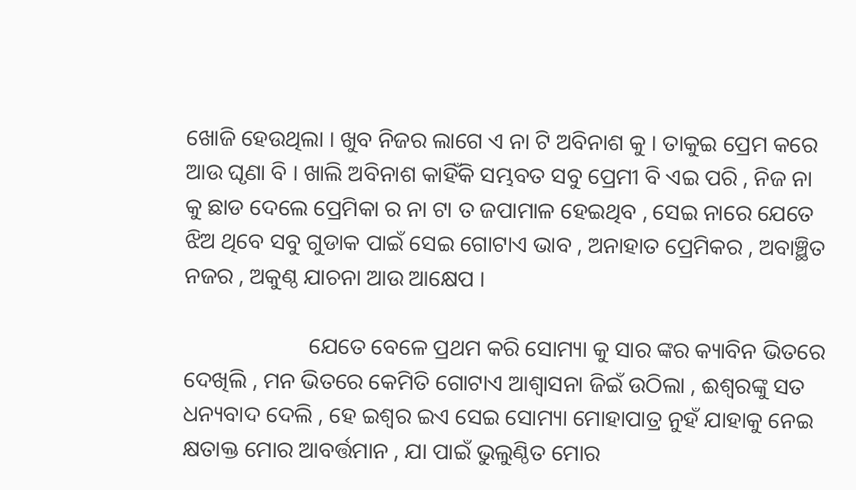ଖୋଜି ହେଉଥିଲା । ଖୁବ ନିଜର ଲାଗେ ଏ ନା ଟି ଅବିନାଶ କୁ । ତାକୁଇ ପ୍ରେମ କରେ ଆଉ ଘୃଣା ବି । ଖାଲି ଅବିନାଶ କାହିଁକି ସମ୍ଭବତ ସବୁ ପ୍ରେମୀ ବି ଏଇ ପରି , ନିଜ ନା କୁ ଛାଡ ଦେଲେ ପ୍ରେମିକା ର ନା ଟା ତ ଜପାମାଳ ହେଇଥିବ , ସେଇ ନାରେ ଯେତେ ଝିଅ ଥିବେ ସବୁ ଗୁଡାକ ପାଇଁ ସେଇ ଗୋଟାଏ ଭାବ , ଅନାହାତ ପ୍ରେମିକର , ଅବାଞ୍ଛିତ ନଜର , ଅକୁଣ୍ଠ ଯାଚନା ଆଉ ଆକ୍ଷେପ ।

                      ଯେତେ ବେଳେ ପ୍ରଥମ କରି ସୋମ୍ୟା କୁ ସାର ଙ୍କର କ୍ୟାବିନ ଭିତରେ ଦେଖିଲି , ମନ ଭିତରେ କେମିତି ଗୋଟାଏ ଆଶ୍ଵାସନା ଜିଇଁ ଉଠିଲା , ଈଶ୍ଵରଙ୍କୁ ସତ ଧନ୍ୟବାଦ ଦେଲି , ହେ ଇଶ୍ଵର ଇଏ ସେଇ ସୋମ୍ୟା ମୋହାପାତ୍ର ନୁହଁ ଯାହାକୁ ନେଇ କ୍ଷତାକ୍ତ ମୋର ଆବର୍ତ୍ତମାନ , ଯା ପାଇଁ ଭୁଲୁଣ୍ଠିତ ମୋର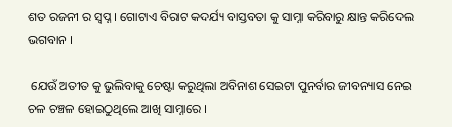ଶତ ରଜନୀ ର ସ୍ଵପ୍ନ । ଗୋଟାଏ ବିରାଟ କଦର୍ଯ୍ୟ ବାସ୍ତବତା କୁ ସାମ୍ନା କରିବାରୁ କ୍ଷାନ୍ତ କରିଦେଲ ଭଗବାନ ।

 ଯେଉଁ ଅତୀତ କୁ ଭୁଲିବାକୁ ଚେଷ୍ଟା କରୁଥିଲା ଅବିନାଶ ସେଇଟା ପୁନର୍ବାର ଜୀବନ୍ୟାସ ନେଇ ଚଳ ଚଞ୍ଚଳ ହୋଇଠୁଥିଲେ ଆଖି ସାମ୍ନାରେ ।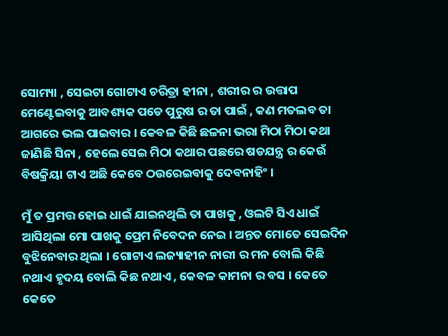ସୋମ୍ୟା , ସେଇଟା ଗୋଟାଏ ଚରିତ୍ରା ହୀନା , ଶରୀର ର ଉତ୍ତାପ ମେଣ୍ଟେଇବାକୁ ଆବଶ୍ୟକ ପଡେ ପୁରୁଷ ର ତା ପାଇଁ , କଣ ମତଲବ ତା ଆଗରେ ଭଲ ପାଇବାର । କେବଳ କିଛି ଛଳନା ଭରା ମିଠା ମିଠା କଥା ଜାଣିଛି ସିନା , ହେଲେ ସେଇ ମିଠା କଥାର ପଛରେ ଷଡଯନ୍ତ୍ର ର କେଉଁ ବିଷକ୍ରିୟା ଟାଏ ଅଛି କେବେ ଠଉରେଇବାକୁ ଦେବନାହିଂ ।

ମୁଁ ତ ପ୍ରମତ୍ତ ହୋଇ ଧାଇଁ ଯାଇନଥିଲି ତା ପାଖକୁ , ଓଲଟି ସିଏ ଧାଇଁ ଆସିଥିଲା ମୋ ପାଖକୁ ପ୍ରେମ ନିବେଦନ ନେଇ । ଅନ୍ତତ ମୋତେ ସେଇଦିନ ବୁଝିନେବାର ଥିଲା । ଗୋଟାଏ ଲଜ୍ୟାହୀନ ନାରୀ ର ମନ ବୋଲି କିଛି ନଥାଏ ହୃଦୟ ବୋଲି କିଛ ନଥାଏ , କେବଳ କାମନା ର ବସ । କେତେ କେତେ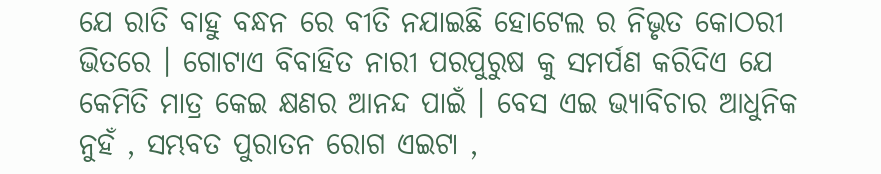ଯେ ରାତି ବାହୁ ବନ୍ଧନ ରେ ବୀତି ନଯାଇଛି ହୋଟେଲ ର ନିଭୃତ କୋଠରୀ ଭିତରେ । ଗୋଟାଏ ବିବାହିତ ନାରୀ ପରପୁରୁଷ କୁ ସମର୍ପଣ କରିଦିଏ ଯେ କେମିତି ମାତ୍ର କେଇ କ୍ଷଣର ଆନନ୍ଦ ପାଇଁ । ବେସ ଏଇ ଭ୍ୟାବିଚାର ଆଧୁନିକ ନୁହଁ , ସମ୍ଭବତ ପୁରାତନ ରୋଗ ଏଇଟା ,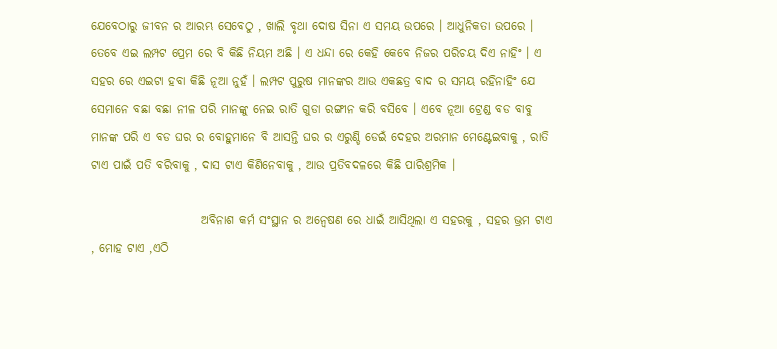ଯେବେଠାରୁ ଜୀବନ ର ଆରମ୍ଭ ସେବେଠୁ , ଖାଲି ବୃଥା ଦୋଷ ସିନା ଏ ସମୟ ଉପରେ । ଆଧୁନିକତା ଉପରେ । ତେବେ ଏଇ ଲମ୍ପଟ ପ୍ରେମ ରେ ବି କିଛି ନିୟମ ଅଛି । ଏ ଧନ୍ଦା ରେ କେହି କେବେ ନିଜର ପରିଚୟ ଦିଏ ନାହିଂ । ଏ ସହର ରେ ଏଇଟା ହବା କିଛି ନୂଆ ନୁହଁ । ଲମ୍ପଟ ପୁରୁଷ ମାନଙ୍କର ଆଉ ଏକଛତ୍ର ବାଦ ର ସମୟ ରହିନାହିଂ ଯେ ସେମାନେ ବଛା ବଛା ନୀଳ ପରି ମାନଙ୍କୁ ନେଇ ରାତି ଗୁଡା ରଙ୍ଗୀନ କରି ବସିବେ । ଏବେ ନୂଆ ଟ୍ରେଣ୍ଡ ବଡ ବାବୁ ମାନଙ୍କ ପରି ଏ ବଡ ଘର ର ବୋହୁମାନେ ବି ଆସନ୍ତି ଘର ର ଏରୁଣ୍ଡି ଡେଇଁ ଦେହର ଅରମାନ ମେଣ୍ଟେଇବାକୁ , ରାତି ଟାଏ ପାଇଁ ପତି ବରିବାକୁ , ଦାସ ଟାଏ କିଣିନେବାକୁ , ଆଉ ପ୍ରତିବଦଳରେ କିଛି ପାରିଶ୍ରମିକ ।

                       ଅବିନାଶ କର୍ମ ସଂସ୍ଥାନ ର ଅନ୍ଵେଷଣ ରେ ଧାଇଁ ଆସିଥିଲା ଏ ସହରକୁ , ସହର ଭ୍ରମ ଟାଏ , ମୋହ ଟାଏ ,ଏଠି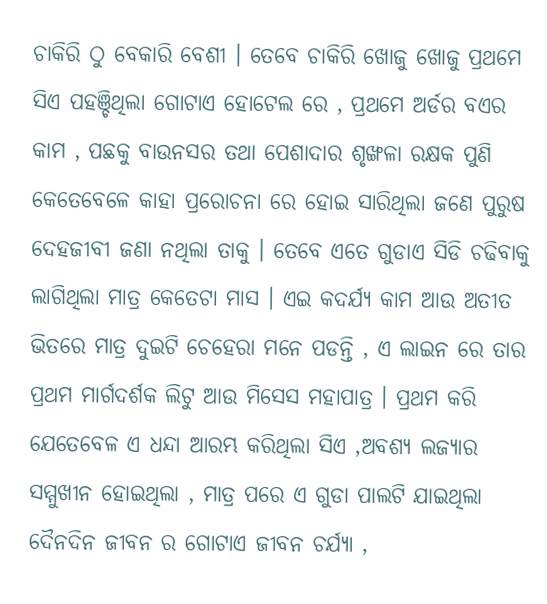ଚାକିରି ଠୁ ବେକାରି ବେଶୀ । ତେବେ ଚାକିରି ଖୋଜୁ ଖୋଜୁ ପ୍ରଥମେ ସିଏ ପହଞ୍ଚିଥିଲା ଗୋଟାଏ ହୋଟେଲ ରେ , ପ୍ରଥମେ ଅର୍ଡର ବଏର କାମ , ପଛକୁ ବାଉନସର ତଥା ପେଶାଦାର ଶୃଙ୍ଖଳା ରକ୍ଷକ ପୁଣି କେତେବେଳେ କାହା ପ୍ରରୋଚନା ରେ ହୋଇ ସାରିଥିଲା ଜଣେ ପୁରୁଷ ଦେହଜୀବୀ ଜଣା ନଥିଲା ତାକୁ । ତେବେ ଏତେ ଗୁଡାଏ ସିଡି ଚଢିବାକୁ ଲାଗିଥିଲା ମାତ୍ର କେତେଟା ମାସ । ଏଇ କଦର୍ଯ୍ୟ କାମ ଆଉ ଅତୀତ ଭିତରେ ମାତ୍ର ଦୁଇଟି ଚେହେରା ମନେ ପଡନ୍ତି , ଏ ଲାଇନ ରେ ତାର ପ୍ରଥମ ମାର୍ଗଦର୍ଶକ ଲିଟୁ ଆଉ ମିସେସ ମହାପାତ୍ର । ପ୍ରଥମ କରି ଯେତେବେଳ ଏ ଧନ୍ଦା ଆରମ୍ଭ କରିଥିଲା ସିଏ ,ଅବଶ୍ୟ ଲଜ୍ୟାର ସମ୍ମୁଖୀନ ହୋଇଥିଲା , ମାତ୍ର ପରେ ଏ ଗୁଡା ପାଲଟି ଯାଇଥିଲା ଦୈନଦିନ ଜୀବନ ର ଗୋଟାଏ ଜୀବନ ଚର୍ଯ୍ୟା ,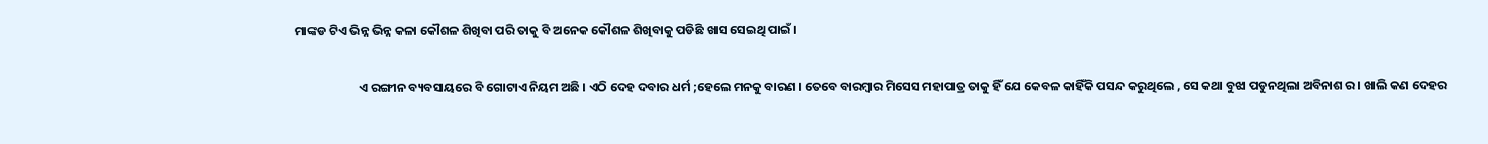ମାଙ୍କଡ ଟିଏ ଭିନ୍ନ ଭିନ୍ନ କଳା କୌଶଳ ଶିଖିବା ପରି ତାକୁ ବି ଅନେକ କୌଶଳ ଶିଖିବାକୁ ପଡିଛି ଖାସ ସେଇଥି ପାଇଁ ।

                       ଏ ରଙ୍ଗୀନ ବ୍ୟବସାୟରେ ବି ଗୋଟାଏ ନିୟମ ଅଛି । ଏଠି ଦେହ ଦବାର ଧର୍ମ ;ହେଲେ ମନକୁ ବାରଣ । ତେବେ ବାରମ୍ବାର ମିସେସ ମହାପାତ୍ର ତାକୁ ହିଁ ଯେ କେବଳ କାହିଁକି ପସନ୍ଦ କରୁଥିଲେ , ସେ କଥା ବୁଝା ପଡୁନଥିଲା ଅବିନାଶ ର । ଖାଲି କଣ ଦେହର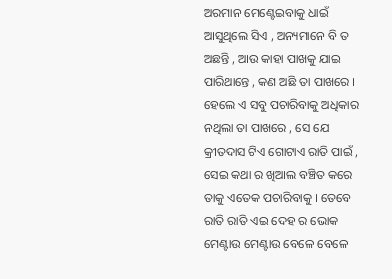ଅରମାନ ମେଣ୍ଟେଇବାକୁ ଧାଇଁ ଆସୁଥିଲେ ସିଏ , ଅନ୍ୟମାନେ ବି ତ ଅଛନ୍ତି , ଆଉ କାହା ପାଖକୁ ଯାଇ ପାରିଥାନ୍ତେ , କଣ ଅଛି ତା ପାଖରେ । ହେଲେ ଏ ସବୁ ପଚାରିବାକୁ ଅଧିକାର ନଥିଲା ତା ପାଖରେ , ସେ ଯେ କ୍ରୀତଦାସ ଟିଏ ଗୋଟାଏ ରାତି ପାଇଁ , ସେଇ କଥା ର ଖିଆଲ ବଞ୍ଚିତ କରେ ତାକୁ ଏତେକ ପଚାରିବାକୁ । ତେବେ ରାତି ରାତି ଏଇ ଦେହ ର ଭୋକ ମେଣ୍ଟାଉ ମେଣ୍ଟାଉ ବେଳେ ବେଳେ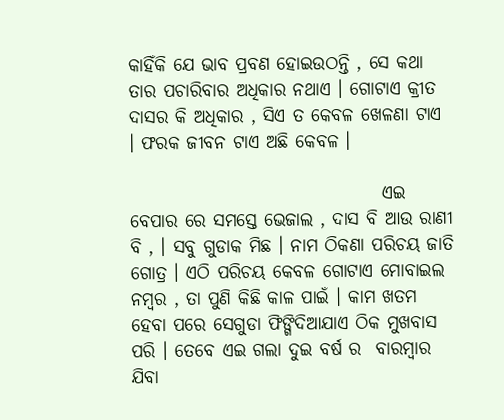କାହିଁକି ଯେ ଭାବ ପ୍ରବଣ ହୋଇଉଠନ୍ତି , ସେ କଥା ତାର ପଚାରିବାର ଅଧିକାର ନଥାଏ । ଗୋଟାଏ କ୍ରୀତ ଦାସର କି ଅଧିକାର , ସିଏ ତ କେବଳ ଖେଳଣା ଟାଏ । ଫରକ ଜୀବନ ଟାଏ ଅଛି କେବଳ ।

                                   ଏଇ ବେପାର ରେ ସମସ୍ତେ ଭେଜାଲ , ଦାସ ବି ଆଉ ରାଣୀ ବି , । ସବୁ ଗୁଡାକ ମିଛ । ନାମ ଠିକଣା ପରିଚୟ ଜାତି ଗୋତ୍ର । ଏଠି ପରିଚୟ କେବଳ ଗୋଟାଏ ମୋବାଇଲ ନମ୍ବର , ତା ପୁଣି କିଛି କାଳ ପାଇଁ । କାମ ଖତମ ହେବା ପରେ ସେଗୁଡା ଫିଙ୍ଗିଦିଆଯାଏ ଠିକ ମୁଖବାସ ପରି । ତେବେ ଏଇ ଗଲା ଦୁଇ ବର୍ଷ ର  ବାରମ୍ବାର ଯିବା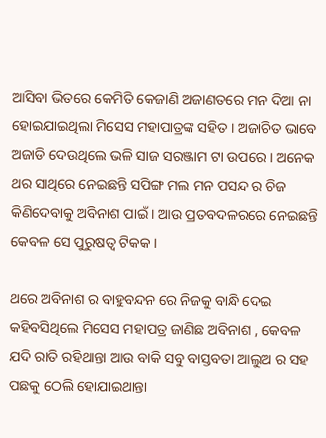ଆସିବା ଭିତରେ କେମିତି କେଜାଣି ଅଜାଣତରେ ମନ ଦିଆ ନା ହୋଇଯାଇଥିଲା ମିସେସ ମହାପାତ୍ରଙ୍କ ସହିତ । ଅଜାଚିତ ଭାବେ ଅଜାଡି ଦେଉଥିଲେ ଭଳି ସାଜ ସରଞ୍ଜାମ ଟା ଉପରେ । ଅନେକ ଥର ସାଥିରେ ନେଇଛନ୍ତି ସପିଙ୍ଗ ମଲ ମନ ପସନ୍ଦ ର ଚିଜ କିଣିଦେବାକୁ ଅବିନାଶ ପାଇଁ । ଆଉ ପ୍ରତବଦଳରରେ ନେଇଛନ୍ତି କେବଳ ସେ ପୁରୁଷତ୍ଵ ଟିକକ ।

ଥରେ ଅବିନାଶ ର ବାହୁବନ୍ଦନ ରେ ନିଜକୁ ବାନ୍ଧି ଦେଇ କହିବସିଥିଲେ ମିସେସ ମହାପତ୍ର ଜାଣିଛ ଅବିନାଶ , କେବଳ ଯଦି ରାତି ରହିଥାନ୍ତା ଆଉ ବାକି ସବୁ ବାସ୍ତବତା ଆଲୁଅ ର ସହ ପଛକୁ ଠେଲି ହୋଯାଇଥାନ୍ତା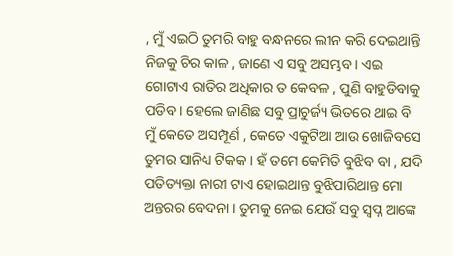, ମୁଁ ଏଇଠି ତୁମରି ବାହୁ ବନ୍ଧନରେ ଲୀନ କରି ଦେଇଥାନ୍ତି ନିଜକୁ ଚିର କାଳ , ଜାଣେ ଏ ସବୁ ଅସମ୍ଭବ । ଏଇ ଗୋଟାଏ ରାତିର ଅଧିକାର ତ କେବଳ , ପୁଣି ବାହୁଡିବାକୁ ପଡିବ । ହେଲେ ଜାଣିଛ ସବୁ ପ୍ରାଚୁର୍ଜ୍ୟ ଭିତରେ ଥାଇ ବି ମୁଁ କେତେ ଅସମ୍ପୂର୍ଣ , କେତେ ଏକୁଟିଆ ଆଉ ଖୋଜିବସେ ତୁମର ସାନିଧ୍ୟ ଟିକକ । ହଁ ତମେ କେମିତି ବୁଝିବ ବା , ଯଦି ପତିତ୍ୟକ୍ତା ନାରୀ ଟାଏ ହୋଇଥାନ୍ତ ବୁଝିପାରିଥାନ୍ତ ମୋ ଅନ୍ତରର ବେଦନା । ତୁମକୁ ନେଇ ଯେଉଁ ସବୁ ସ୍ଵପ୍ନ ଆଙ୍କେ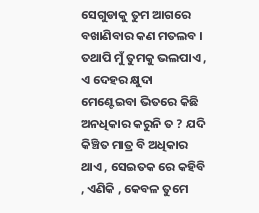ସେଗୁଡାକୁ ତୁମ ଆଗରେ ବଖାଣିବାର କଣ ମତଲବ । ତଥାପି ମୁଁ ତୁମକୁ ଭଲପାଏ , ଏ ଦେହର କ୍ଷୁଦା ମେଣ୍ଟେଇବା ଭିତରେ କିଛି ଅନଧିକାର କରୁନି ତ ? ଯଦି କିଞ୍ଚିତ ମାତ୍ର ବି ଅଧିକାର ଥାଏ , ସେଇତକ ରେ କହିବି , ଏଣିକି , କେବଳ ତୁମେ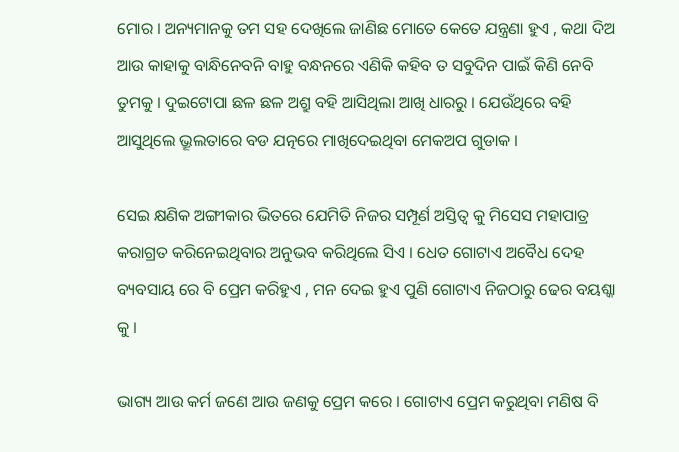ମୋର । ଅନ୍ୟମାନକୁ ତମ ସହ ଦେଖିଲେ ଜାଣିଛ ମୋତେ କେତେ ଯନ୍ତ୍ରଣା ହୁଏ , କଥା ଦିଅ ଆଉ କାହାକୁ ବାନ୍ଧିନେବନି ବାହୁ ବନ୍ଧନରେ ଏଣିକି କହିବ ତ ସବୁଦିନ ପାଇଁ କିଣି ନେବି ତୁମକୁ । ଦୁଇଟୋପା ଛଳ ଛଳ ଅଶ୍ରୁ ବହି ଆସିଥିଲା ଆଖି ଧାରରୁ । ଯେଉଁଥିରେ ବହି ଆସୁଥିଲେ ଭ୍ରୂଲତାରେ ବଡ ଯତ୍ନରେ ମାଖିଦେଇଥିବା ମେକଅପ ଗୁଡାକ ।

ସେଇ କ୍ଷଣିକ ଅଙ୍ଗୀକାର ଭିତରେ ଯେମିତି ନିଜର ସମ୍ପୂର୍ଣ ଅସ୍ତିତ୍ଵ କୁ ମିସେସ ମହାପାତ୍ର କରାଗ୍ରତ କରିନେଇଥିବାର ଅନୁଭବ କରିଥିଲେ ସିଏ । ଧେତ ଗୋଟାଏ ଅବୈଧ ଦେହ ବ୍ୟବସାୟ ରେ ବି ପ୍ରେମ କରିହୁଏ , ମନ ଦେଇ ହୁଏ ପୁଣି ଗୋଟାଏ ନିଜଠାରୁ ଢେର ବୟଶ୍କା କୁ ।

ଭାଗ୍ୟ ଆଉ କର୍ମ ଜଣେ ଆଉ ଜଣକୁ ପ୍ରେମ କରେ । ଗୋଟାଏ ପ୍ରେମ କରୁଥିବା ମଣିଷ ବି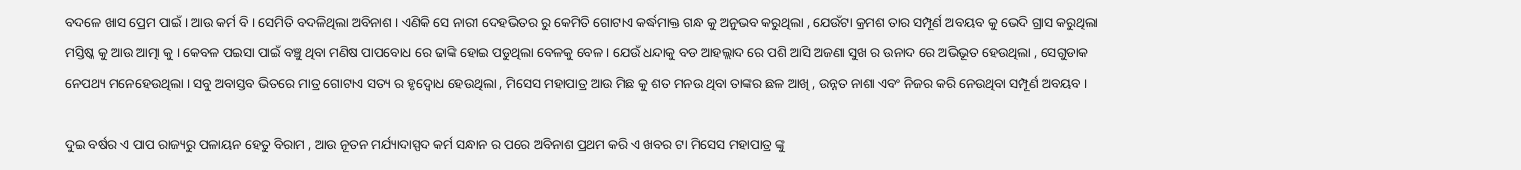ବଦଳେ ଖାସ ପ୍ରେମ ପାଇଁ । ଆଉ କର୍ମ ବି । ସେମିତି ବଦଳିଥିଲା ଅବିନାଶ । ଏଣିକି ସେ ନାରୀ ଦେହଭିତର ରୁ କେମିତି ଗୋଟାଏ କର୍ଦ୍ଧମାକ୍ତ ଗନ୍ଧ କୁ ଅନୁଭବ କରୁଥିଲା , ଯେଉଁଟା କ୍ରମଶ ତାର ସମ୍ପୂର୍ଣ ଅବୟବ କୁ ଭେଦି ଗ୍ରାସ କରୁଥିଲା ମସ୍ତିଷ୍କ କୁ ଆଉ ଆତ୍ମା କୁ । କେବଳ ପଇସା ପାଇଁ ବଞ୍ଚୁ ଥିବା ମଣିଷ ପାପବୋଧ ରେ ଢାଙ୍କି ହୋଇ ପଡୁଥିଲା ବେଳକୁ ବେଳ । ଯେଉଁ ଧନ୍ଦାକୁ ବଡ ଆହଲ୍ଲାଦ ରେ ପଶି ଆସି ଅଜଣା ସୁଖ ର ଉନାଦ ରେ ଅଭିଭୂତ ହେଉଥିଲା , ସେଗୁଡାକ ନେପଥ୍ୟ ମନେହେଉଥିଲା । ସବୁ ଅବାସ୍ତବ ଭିତରେ ମାତ୍ର ଗୋଟାଏ ସତ୍ୟ ର ହୃଦ୍ବୋଧ ହେଉଥିଲା , ମିସେସ ମହାପାତ୍ର ଆଉ ମିଛ କୁ ଶତ ମନଉ ଥିବା ତାଙ୍କର ଛଳ ଆଖି , ଉନ୍ନତ ନାଶା ଏବଂ ନିଜର କରି ନେଉଥିବା ସମ୍ପୂର୍ଣ ଅବୟବ ।

ଦୁଇ ବର୍ଷର ଏ ପାପ ରାଜ୍ୟରୁ ପଳାୟନ ହେତୁ ବିରାମ , ଆଉ ନୂତନ ମର୍ଯ୍ୟାଦାସ୍ପଦ କର୍ମ ସନ୍ଧାନ ର ପରେ ଅବିନାଶ ପ୍ରଥମ କରି ଏ ଖବର ଟା ମିସେସ ମହାପାତ୍ର ଙ୍କୁ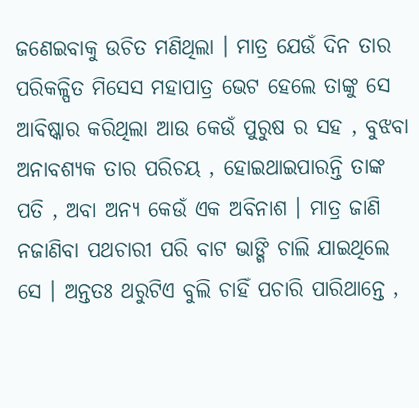ଜଣେଇବାକୁ ଉଚିତ ମଣିଥିଲା । ମାତ୍ର ଯେଉଁ ଦିନ ତାର ପରିକଳ୍ପିତ ମିସେସ ମହାପାତ୍ର ଭେଟ ହେଲେ ତାଙ୍କୁ ସେ ଆବିଷ୍କାର କରିଥିଲା ଆଉ କେଉଁ ପୁରୁଷ ର ସହ , ବୁଝବା ଅନାବଶ୍ୟକ ତାର ପରିଚୟ , ହୋଇଥାଇପାରନ୍ତି ତାଙ୍କ ପତି , ଅବା ଅନ୍ୟ କେଉଁ ଏକ ଅବିନାଶ । ମାତ୍ର ଜାଣି ନଜାଣିବା ପଥଚାରୀ ପରି ବାଟ ଭାଙ୍ଗି ଚାଲି ଯାଇଥିଲେ ସେ । ଅନ୍ତତଃ ଥରୁଟିଏ ବୁଲି ଚାହିଁ ପଚାରି ପାରିଥାନ୍ତେ ,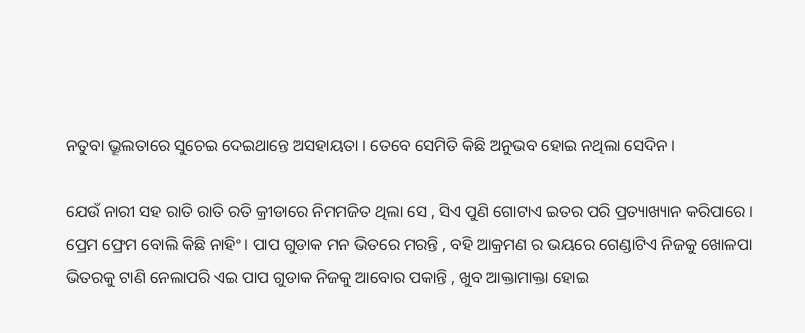ନତୁବା ଭ୍ରୂଲତାରେ ସୁଚେଇ ଦେଇଥାନ୍ତେ ଅସହାୟତା । ତେବେ ସେମିତି କିଛି ଅନୁଭବ ହୋଇ ନଥିଲା ସେଦିନ ।

ଯେଉଁ ନାରୀ ସହ ରାତି ରାତି ରତି କ୍ରୀଡାରେ ନିମମଜିତ ଥିଲା ସେ , ସିଏ ପୁଣି ଗୋଟାଏ ଇତର ପରି ପ୍ରତ୍ୟାଖ୍ୟାନ କରିପାରେ । ପ୍ରେମ ଫ୍ରେମ ବୋଲି କିଛି ନାହିଂ । ପାପ ଗୁଡାକ ମନ ଭିତରେ ମରନ୍ତି , ବହି ଆକ୍ରମଣ ର ଭୟରେ ଗେଣ୍ଡାଟିଏ ନିଜକୁ ଖୋଳପା ଭିତରକୁ ଟାଣି ନେଲାପରି ଏଇ ପାପ ଗୁଡାକ ନିଜକୁ ଆବୋର ପକାନ୍ତି , ଖୁବ ଆକ୍ତାମାକ୍ତା ହୋଇ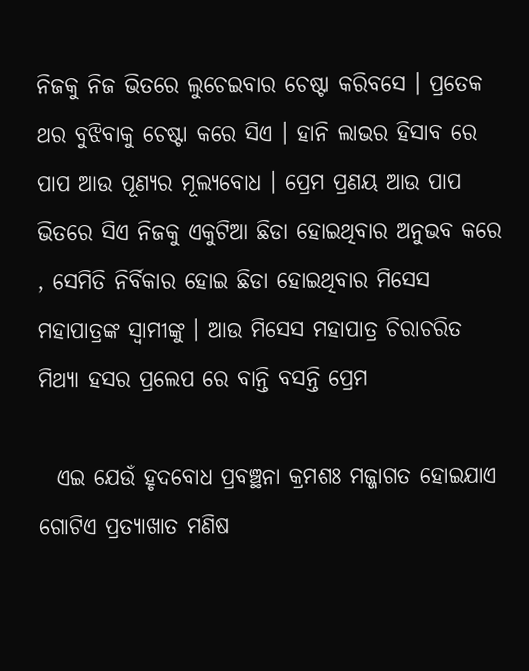ନିଜକୁ ନିଜ ଭିତରେ ଲୁଚେଇବାର ଚେଷ୍ଟା କରିବସେ । ପ୍ରତେକ ଥର ବୁଝିବାକୁ ଚେଷ୍ଟା କରେ ସିଏ । ହାନି ଲାଭର ହିସାବ ରେ ପାପ ଆଉ ପୂଣ୍ୟର ମୂଲ୍ୟବୋଧ । ପ୍ରେମ ପ୍ରଣୟ ଆଉ ପାପ ଭିତରେ ସିଏ ନିଜକୁ ଏକୁଟିଆ ଛିଡା ହୋଇଥିବାର ଅନୁଭବ କରେ , ସେମିତି ନିର୍ବିକାର ହୋଇ ଛିଡା ହୋଇଥିବାର ମିସେସ ମହାପାତ୍ରଙ୍କ ସ୍ବାମୀଙ୍କୁ । ଆଉ ମିସେସ ମହାପାତ୍ର ଚିରାଚରିତ ମିଥ୍ୟା ହସର ପ୍ରଲେପ ରେ ବାନ୍ତି ବସନ୍ତି ପ୍ରେମ

  ଏଇ ଯେଉଁ ହୃଦବୋଧ ପ୍ରବଞ୍ଛନା କ୍ରମଶଃ ମଜ୍ଜାଗତ ହୋଇଯାଏ ଗୋଟିଏ ପ୍ରତ୍ୟାଖାତ ମଣିଷ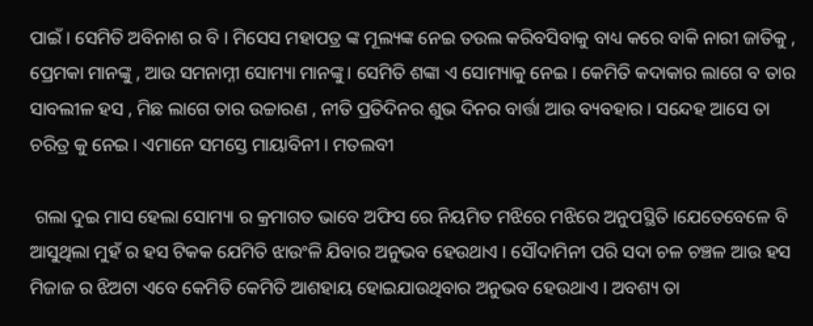ପାଇଁ । ସେମିତି ଅବିନାଶ ର ବି । ମିସେସ ମହାପତ୍ର ଙ୍କ ମୂଲ୍ୟଙ୍କ ନେଇ ତଉଲ କରିବସିବାକୁ ବାଧ୍ୟ କରେ ବାକି ନାରୀ ଜାତିକୁ , ପ୍ରେମକା ମାନଙ୍କୁ , ଆଉ ସମନାମ୍ନୀ ସୋମ୍ୟା ମାନଙ୍କୁ । ସେମିତି ଶଙ୍କା ଏ ସୋମ୍ୟାକୁ ନେଇ । କେମିତି କଦାକାର ଲାଗେ ବ ତାର ସାବଲୀଳ ହସ , ମିଛ ଲାଗେ ତାର ଉଚ୍ଚାରଣ , ନୀତି ପ୍ରତିଦିନର ଶୁଭ ଦିନର ବାର୍ତ୍ତା ଆଉ ବ୍ୟବହାର । ସନ୍ଦେହ ଆସେ ତା ଚରିତ୍ର କୁ ନେଇ । ଏମାନେ ସମସ୍ତେ ମାୟାବିନୀ । ମତଲବୀ

 ଗଲା ଦୁଇ ମାସ ହେଲା ସୋମ୍ୟା ର କ୍ରମାଗତ ଭାବେ ଅଫିସ ରେ ନିୟମିତ ମଝିରେ ମଝିରେ ଅନୁପସ୍ଥିତି ।ଯେତେବେଳେ ବି ଆସୁଥିଲା ମୁହଁ ର ହସ ଟିକକ ଯେମିତି ଝାଉଂଳି ଯିବାର ଅନୁଭବ ହେଉଥାଏ । ସୌଦାମିନୀ ପରି ସଦା ଚଳ ଚଞ୍ଚଳ ଆଉ ହସ ମିଜାଜ ର ଝିଅଟା ଏବେ କେମିତି କେମିତି ଆଶହାୟ ହୋଇଯାଉଥିବାର ଅନୁଭବ ହେଉଥାଏ । ଅବଶ୍ୟ ତା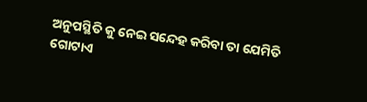ଅନୁପସ୍ଥିତି କୁ ନେଇ ସନ୍ଦେହ କରିବା ତା ଯେମିତି ଗୋଟାଏ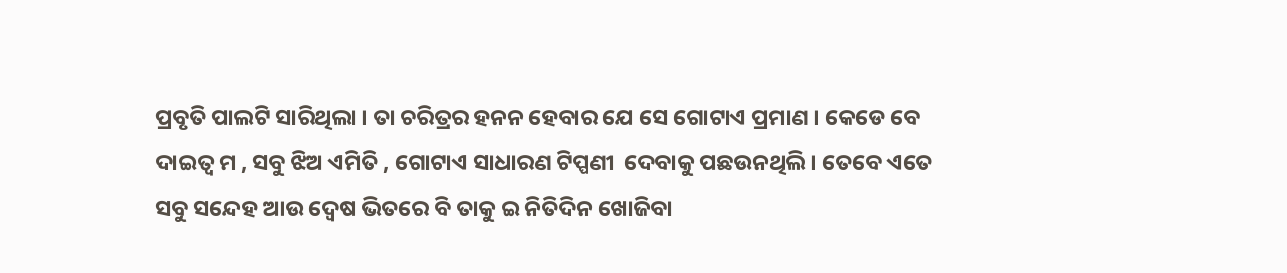ପ୍ରବୃତି ପାଲଟି ସାରିଥିଲା । ତା ଚରିତ୍ରର ହନନ ହେବାର ଯେ ସେ ଗୋଟାଏ ପ୍ରମାଣ । କେଡେ ବେ ଦାଇତ୍ଵ ମ , ସବୁ ଝିଅ ଏମିତି , ଗୋଟାଏ ସାଧାରଣ ଟିପ୍ପଣୀ  ଦେବାକୁ ପଛଉନଥିଲି । ତେବେ ଏତେ ସବୁ ସନ୍ଦେହ ଆଉ ଦ୍ଵେଷ ଭିତରେ ବି ତାକୁ ଇ ନିତିଦିନ ଖୋଜିବା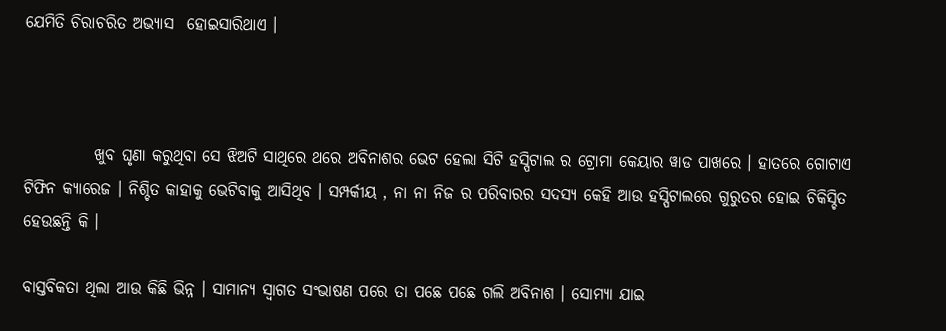ଯେମିତି ଚିରାଚରିତ ଅଭ୍ଯାସ  ହୋଇସାରିଥାଏ ।



           ଖୁବ ଘୃଣା କରୁଥିବା ସେ ଝିଅଟି ସାଥିରେ ଥରେ ଅବିନାଶର ଭେଟ ହେଲା ସିଟି ହସ୍ପିଟାଲ ର ଟ୍ରୋମା କେୟାର ୱାଡ ପାଖରେ । ହାତରେ ଗୋଟାଏ ଟିଫିନ କ୍ୟାରେଜ । ନିଶ୍ଚିତ କାହାକୁ ଭେଟିବାକୁ ଆସିଥିବ । ସମ୍ପର୍କୀୟ , ନା ନା ନିଜ ର ପରିବାରର ସଦସ୍ୟ କେହି ଆଉ ହସ୍ପିଟାଲରେ ଗୁରୁତର ହୋଇ ଚିକିସ୍ଚିତ ହେଉଛନ୍ତି କି ।

ବାସ୍ତବିକତା ଥିଲା ଆଉ କିଛି ଭିନ୍ନ । ସାମାନ୍ୟ ସ୍ଵାଗତ ସଂଭାଷଣ ପରେ ତା ପଛେ ପଛେ ଗଲି ଅବିନାଶ । ସୋମ୍ୟା ଯାଇ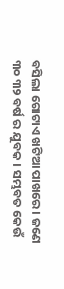ବସିଲା ଗୋଟାଏ ଖଟିଆ ପାଖରେ । ଜଣେ ୩୦ ୩୨ ବର୍ଷ ର ଯୁବକ । ସମ୍ଭବତ କେଉଁ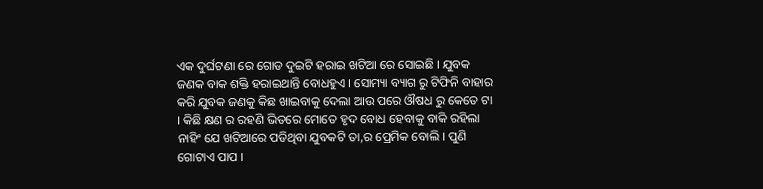ଏକ ଦୁର୍ଘଟଣା ରେ ଗୋଡ ଦୁଇଟି ହରାଇ ଖଟିଆ ରେ ସୋଇଛି । ଯୁବକ ଜଣକ ବାକ ଶକ୍ତି ହରାଇଥାନ୍ତି ବୋଧହୁଏ । ସୋମ୍ୟା ବ୍ୟାଗ ରୁ ଟିଫିନି ବାହାର କରି ଯୁବକ ଜଣକୁ କିଛ ଖାଇବାକୁ ଦେଲା ଆଉ ପରେ ଔଷଧ ରୁ କେତେ ଟା । କିଛି କ୍ଷଣ ର ରହଣି ଭିତରେ ମୋତେ ହୃଦ ବୋଧ ହେବାକୁ ବାକି ରହିଲା ନାହିଂ ଯେ ଖଟିଆରେ ପଡିଥିବା ଯୁବକଟି ତା,ର ପ୍ରେମିକ ବୋଲି । ପୁଣି ଗୋଟାଏ ପାପ ।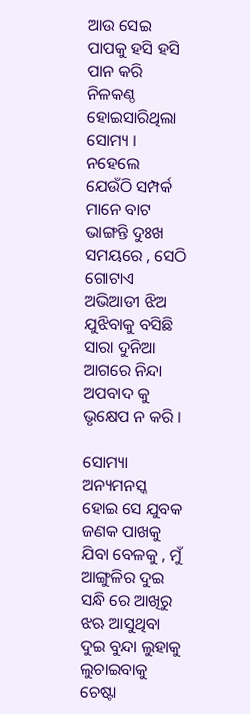ଆଉ ସେଇ ପାପକୁ ହସି ହସି ପାନ କରି ନିଳକଣ୍ଠ ହୋଇସାରିଥିଲା ସୋମ୍ୟ । ନହେଲେ ଯେଉଁଠି ସମ୍ପର୍କ ମାନେ ବାଟ ଭାଙ୍ଗନ୍ତି ଦୁଃଖ ସମୟରେ , ସେଠି ଗୋଟାଏ ଅଭିଆଡୀ ଝିଅ ଯୁଝିବାକୁ ବସିଛି ସାରା ଦୁନିଆ ଆଗରେ ନିନ୍ଦା ଅପବାଦ କୁ ଭୃକ୍ଷେପ ନ କରି ।

ସୋମ୍ୟା ଅନ୍ୟମନସ୍କ ହୋଇ ସେ ଯୁବକ ଜଣକ ପାଖକୁ ଯିବା ବେଳକୁ , ମୁଁ ଆଙ୍ଗୁଳିର ଦୁଇ ସନ୍ଧି ରେ ଆଖିରୁ ଝଋ ଆସୁଥିବା ଦୁଇ ବୁନ୍ଦା ଲୁହାକୁ ଲୁଚାଇବାକୁ ଚେଷ୍ଟା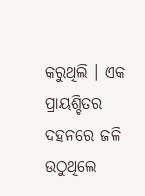କରୁଥିଲି । ଏକ ପ୍ରାୟଶ୍ଚିତର ଦହନରେ ଜଳି ଉଠୁଥିଲେ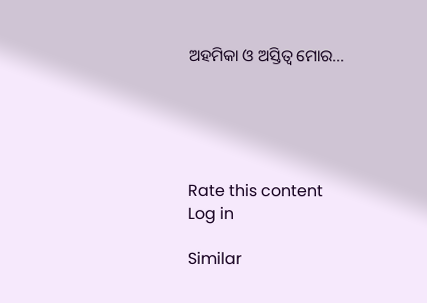ଅହମିକା ଓ ଅସ୍ତିତ୍ଵ ମୋର...





Rate this content
Log in

Similar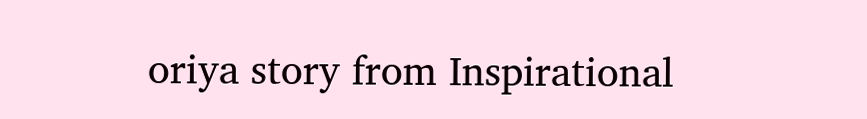oriya story from Inspirational